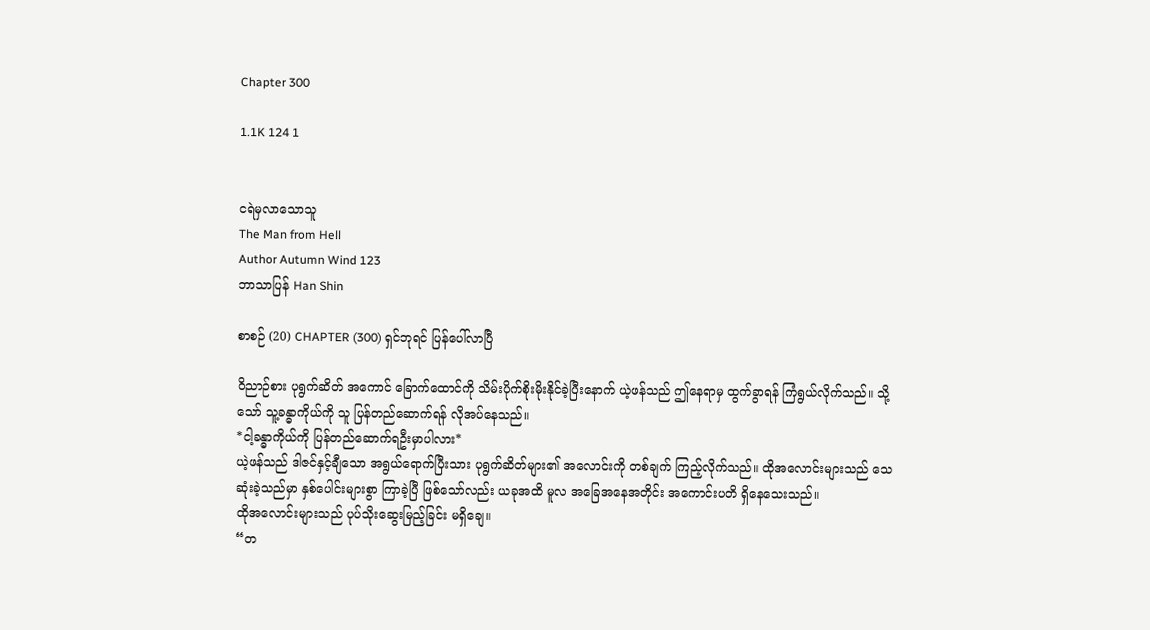Chapter 300

1.1K 124 1


ငရဲမှလာသောသူ
The Man from Hell
Author Autumn Wind 123
ဘာသာပြန် Han Shin

စာစဉ် (20) CHAPTER (300) ရှင်ဘုရင် ပြန်ပေါ်လာပြီ

ဝိညာဉ်စား ပုရွက်ဆိတ် အကောင် ခြောက်ထောင်ကို သိမ်းပိုက်စိုးမိုးနိုင်ခဲ့ပြီးနောက် ယဲ့ဖန်သည် ဤနေရာမှ ထွက်ခွာရန် ကြံရွယ်လိုက်သည်။ သို့သော် သူ့ခန္ဓာကိုယ်ကို သူ ပြန်တည်ဆောက်ရန် လိုအပ်နေသည်။
*ငါ့ခန္ဓာကိုယ်ကို ပြန်တည်ဆောက်ရဦးမှာပါလား*
ယဲ့ဖန်သည် ဒါဇင်နှင့်ချီသော အရွယ်ရောက်ပြီးသား ပုရွက်ဆိတ်များ၏ အလောင်းကို တစ်ချက် ကြည့်လိုက်သည်။ ထိုအလောင်းများသည် သေဆုံးခဲ့သည်မှာ နှစ်ပေါင်းများစွာ ကြာခဲ့ပြီ ဖြစ်သော်လည်း ယခုအထိ မူလ အခြေအနေအတိုင်း အကောင်းပတိ ရှိနေသေးသည်။
ထိုအလောင်းများသည် ပုပ်သိုးဆွေးမြည့်ခြင်း မရှိချေ။
“တ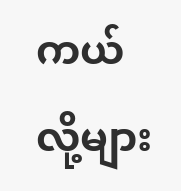ကယ်လို့များ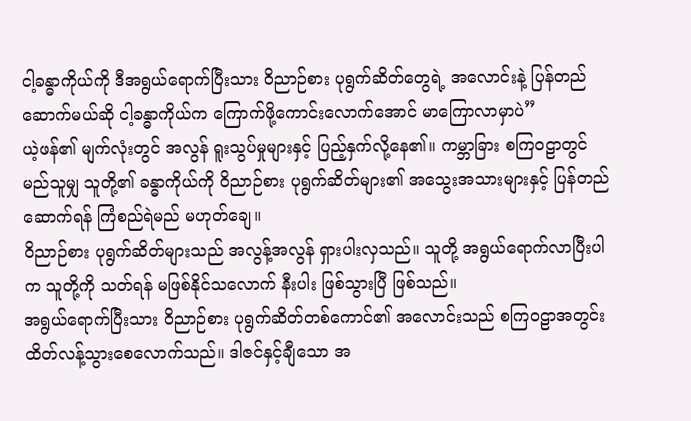ငါ့ခန္ဓာကိုယ်ကို ဒီအရွယ်ရောက်ပြီးသား ဝိညာဉ်စား ပုရွက်ဆိတ်တွေရဲ့ အလောင်းနဲ့ ပြန်တည်ဆောက်မယ်ဆို ငါ့ခန္ဓာကိုယ်က ကြောက်ဖို့ကောင်းလောက်အောင် မာကြောလာမှာပဲ”
ယဲ့ဖန်၏ မျက်လုံးတွင် အလွန် ရူးသွပ်မှုများနှင့် ပြည့်နှက်လို့နေ၏။ ကမ္ဘာခြား စကြဝဠာတွင် မည်သူမျှ သူတို့၏ ခန္ဓာကိုယ်ကို ဝိညာဉ်စား ပုရွက်ဆိတ်များ၏ အသွေးအသားများနှင့် ပြန်တည်ဆောက်ရန် ကြံစည်ရဲမည် မဟုတ်ချေ။
ဝိညာဉ်စား ပုရွက်ဆိတ်များသည် အလွန့်အလွန် ရှားပါးလှသည်။ သူတို့ အရွယ်ရောက်လာပြီးပါက သူတို့ကို သတ်ရန် မဖြစ်နိုင်သလောက် နီးပါး ဖြစ်သွားပြီ ဖြစ်သည်။
အရွယ်ရောက်ပြီးသား ဝိညာဉ်စား ပုရွက်ဆိတ်တစ်ကောင်၏ အလောင်းသည် စကြဝဠာအတွင်း ထိတ်လန့်သွားစေလောက်သည်။ ဒါဇင်နှင့်ချီသော အ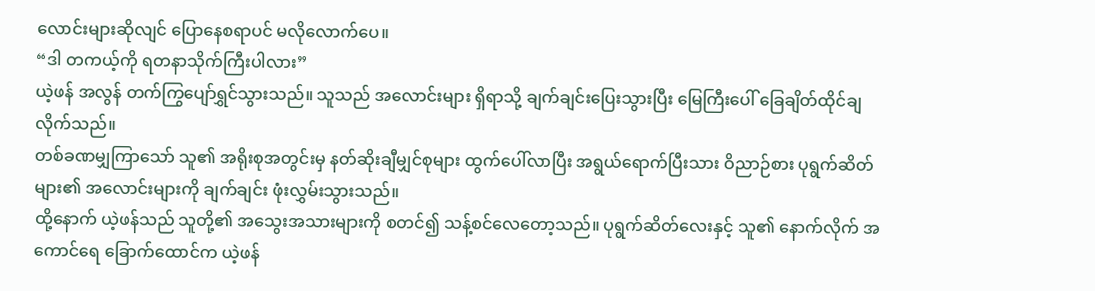လောင်းများဆိုလျင် ပြောနေစရာပင် မလိုလောက်ပေ။
“ဒါ တကယ့်ကို ရတနာသိုက်ကြီးပါလား”
ယဲ့ဖန် အလွန် တက်ကြွပျော်ရွှင်သွားသည်။ သူသည် အလောင်းများ ရှိရာသို့ ချက်ချင်းပြေးသွားပြီး မြေကြီးပေါ် ခြေချိတ်ထိုင်ချလိုက်သည်။
တစ်ခဏမျှကြာသော် သူ၏ အရိုးစုအတွင်းမှ နတ်ဆိုးချီမျှင်စုများ ထွက်ပေါ်လာပြီး အရွယ်ရောက်ပြီးသား ဝိညာဉ်စား ပုရွက်ဆိတ်များ၏ အလောင်းများကို ချက်ချင်း ဖုံးလွှမ်းသွားသည်။
ထို့နောက် ယဲ့ဖန်သည် သူတို့၏ အသွေးအသားများကို စတင်၍ သန့်စင်လေတော့သည်။ ပုရွက်ဆိတ်လေးနှင့် သူ၏ နောက်လိုက် အကောင်ရေ ခြောက်ထောင်က ယဲ့ဖန်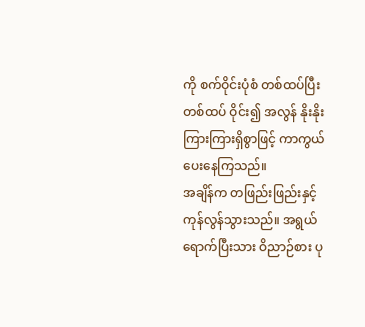ကို စက်ဝိုင်းပုံစံ တစ်ထပ်ပြီးတစ်ထပ် ဝိုင်း၍ အလွန် နိုးနိုးကြားကြားရှိစွာဖြင့် ကာကွယ်ပေးနေကြသည်။
အချိန်က တဖြည်းဖြည်းနှင့် ကုန်လွန်သွားသည်။ အရွယ်ရောက်ပြီးသား ဝိညာဉ်စား ပု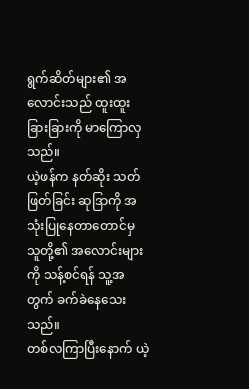ရွက်ဆိတ်များ၏ အလောင်းသည် ထူးထူးခြားခြားကို မာကြောလှသည်။
ယဲ့ဖန်က နတ်ဆိုး သတ်ဖြတ်ခြင်း ဆုဒြာကို အသုံးပြုနေတာတောင်မှ သူတို့၏ အလောင်းများကို သန့်စင်ရန် သူ့အတွက် ခက်ခဲနေသေးသည်။
တစ်လကြာပြီးနောက် ယဲ့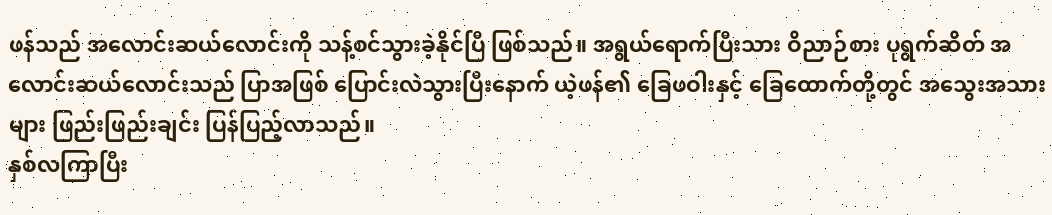ဖန်သည် အလောင်းဆယ်လောင်းကို သန့်စင်သွားခဲ့နိုင်ပြီ ဖြစ်သည်။ အရွယ်ရောက်ပြီးသား ဝိညာဉ်စား ပုရွက်ဆိတ် အလောင်းဆယ်လောင်းသည် ပြာအဖြစ် ပြောင်းလဲသွားပြီးနောက် ယဲ့ဖန်၏ ခြေဖဝါးနှင့် ခြေထောက်တို့တွင် အသွေးအသားများ ဖြည်းဖြည်းချင်း ပြန်ပြည့်လာသည်။
နှစ်လကြာပြီး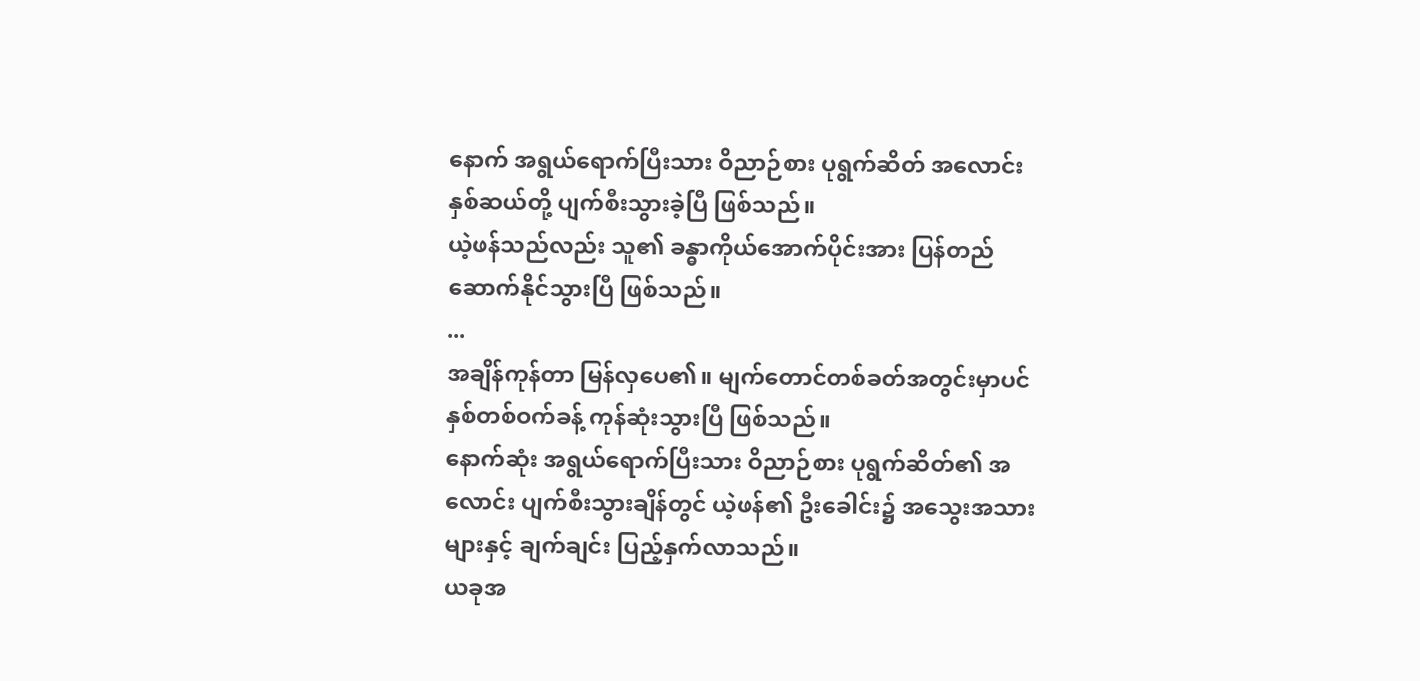နောက် အရွယ်ရောက်ပြီးသား ဝိညာဉ်စား ပုရွက်ဆိတ် အလောင်းနှစ်ဆယ်တို့ ပျက်စီးသွားခဲ့ပြီ ဖြစ်သည်။
ယဲ့ဖန်သည်လည်း သူ၏ ခန္ဓာကိုယ်အောက်ပိုင်းအား ပြန်တည်ဆောက်နိုင်သွားပြီ ဖြစ်သည်။
...
အချိန်ကုန်တာ မြန်လှပေ၏။ မျက်တောင်တစ်ခတ်အတွင်းမှာပင် နှစ်တစ်ဝက်ခန့် ကုန်ဆုံးသွားပြီ ဖြစ်သည်။
နောက်ဆုံး အရွယ်ရောက်ပြီးသား ဝိညာဉ်စား ပုရွက်ဆိတ်၏ အလောင်း ပျက်စီးသွားချိန်တွင် ယဲ့ဖန်၏ ဦးခေါင်း၌ အသွေးအသားများနှင့် ချက်ချင်း ပြည့်နှက်လာသည်။
ယခုအ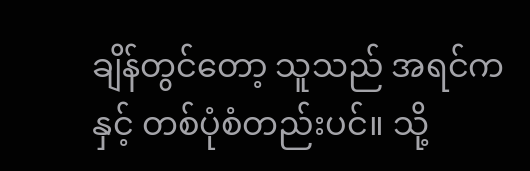ချိန်တွင်တော့ သူသည် အရင်ကနှင့် တစ်ပုံစံတည်းပင်။ သို့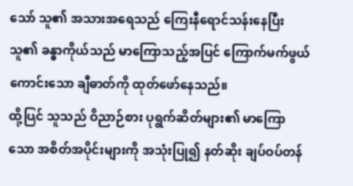သော် သူ၏ အသားအရေသည် ကြေးနီရောင်သန်းနေပြီး သူ၏ ခန္ဓာကိုယ်သည် မာကြောသည့်အပြင် ကြောက်မက်ဖွယ်ကောင်းသော ချီဓာတ်ကို ထုတ်ဖော်နေသည်။
ထို့ပြင် သူသည် ဝိညာဉ်စား ပုရွက်ဆိတ်များ၏ မာကြောသော အစိတ်အပိုင်းများကို အသုံးပြု၍ နတ်ဆိုး ချပ်ဝပ်တန်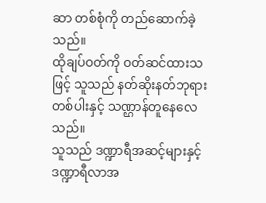ဆာ တစ်စုံကို တည်ဆောက်ခဲ့သည်။
ထိုချပ်ဝတ်ကို ဝတ်ဆင်ထားသဖြင့် သူသည် နတ်ဆိုးနတ်ဘုရားတစ်ပါးနှင့် သဏ္ဌာန်တူနေလေသည်။
သူသည် ဒဏ္ဍာရီအဆင့်များနှင့် ဒဏ္ဍာရီလာအ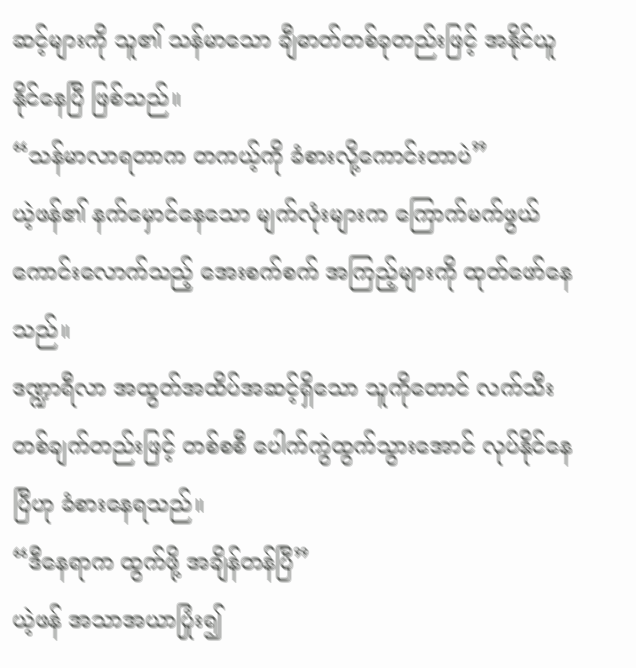ဆင့်များကို သူ၏ သန်မာသော ချီဓာတ်တစ်ခုတည်းဖြင့် အနိုင်ယူနိုင်နေပြီ ဖြစ်သည်။
“သန်မာလာရတာက တကယ့်ကို ခံစားလို့ကောင်းတာပဲ”
ယဲ့ဖန်၏ နက်မှောင်နေသော မျက်လုံးများက ကြောက်မက်ဖွယ်ကောင်းလောက်သည့် အေးစက်စက် အကြည့်များကို ထုတ်ဖော်နေသည်။
ဒဏ္ဍာရီလာ အထွတ်အထိပ်အဆင့်ရှိသော သူကိုတောင် လက်သီးတစ်ချက်တည်းဖြင့် တစ်စစီ ပေါက်ကွဲထွက်သွားအောင် လုပ်နိုင်နေပြီဟု ခံစားနေရသည်။
“ဒီနေရာက ထွက်ဖို့ အချိန်တန်ပြီ”
ယဲ့ဖန် အသာအယာပြုံး၍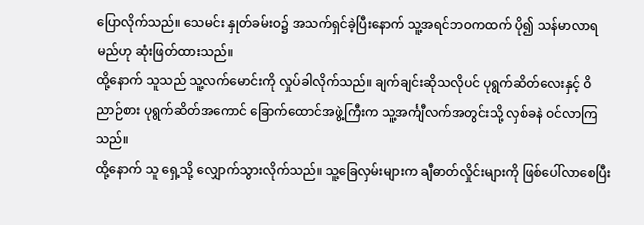ပြောလိုက်သည်။ သေမင်း နှုတ်ခမ်းဝ၌ အသက်ရှင်ခဲ့ပြီးနောက် သူ့အရင်ဘဝကထက် ပို၍ သန်မာလာရမည်ဟု ဆုံးဖြတ်ထားသည်။
ထို့နောက် သူသည် သူ့လက်မောင်းကို လှုပ်ခါလိုက်သည်။ ချက်ချင်းဆိုသလိုပင် ပုရွက်ဆိတ်လေးနှင့် ဝိညာဉ်စား ပုရွက်ဆိတ်အကောင် ခြောက်ထောင်အဖွဲ့ကြီးက သူ့အင်္ကျီလက်အတွင်းသို့ လှစ်ခနဲ ဝင်လာကြသည်။
ထို့နောက် သူ ရှေ့သို့ လျှောက်သွားလိုက်သည်။ သူ့ခြေလှမ်းများက ချီဓာတ်လှိုင်းများကို ဖြစ်ပေါ်လာစေပြီး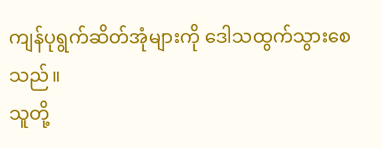ကျန်ပုရွက်ဆိတ်အုံများကို ဒေါသထွက်သွားစေသည်။
သူတို့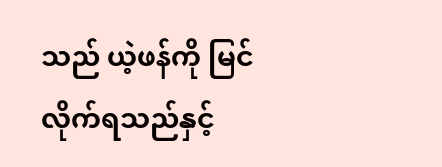သည် ယဲ့ဖန်ကို မြင်လိုက်ရသည်နှင့်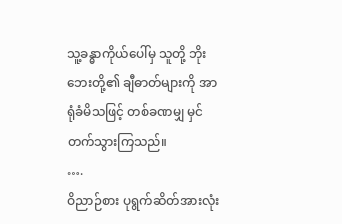သူ့ခန္ဓာကိုယ်ပေါ်မှ သူတို့ ဘိုးဘေးတို့၏ ချီဓာတ်များကို အာရုံခံမိသဖြင့် တစ်ခဏမျှ မှင်တက်သွားကြသည်။
….
ဝိညာဉ်စား ပုရွက်ဆိတ်အားလုံး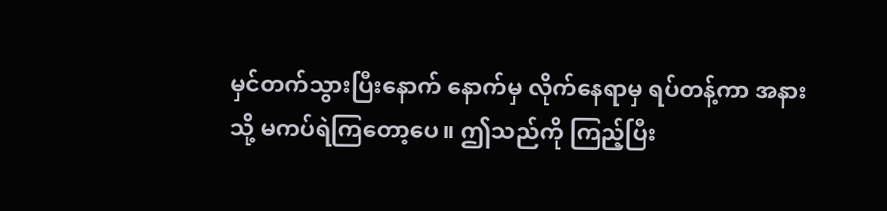မှင်တက်သွားပြီးနောက် နောက်မှ လိုက်နေရာမှ ရပ်တန့်ကာ အနားသို့ မကပ်ရဲကြတော့ပေ။ ဤသည်ကို ကြည့်ပြီး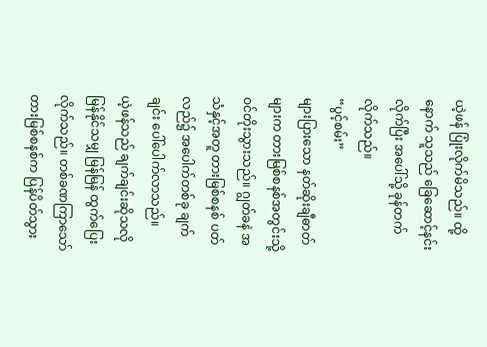ယဲ့ဖန် ပြုံးလိုက်မိသည်။ ထို့နောက် သူသည် ခြေဆောင့်နင်းလိုက်ပြီး အပေါ်သို့ ခုန်တက်လိုက်သည်။
“ပွင့်စမ်း”
များပြားသော နတ်ဆိုးချီဓာတ်များက တားမြစ်စနစ်အတွင်းသို့ ဝင်တိုးသွားသည်။ ဂျွတ်ခနဲ အသံနှင့်အတူ တားမြစ်စနစ် ပတ်လည်၌ အပေါက်တစ်ခု ချက်ချင်း ပေါ်ပေါက်လာသည်။
ယဲ့ဖန်သည် ချက်ချင်းဆိုသလို မြန်နိုင်သမျှ မြန်မြန် ထွက်ပြေးလိုက်သည်။ တစ်ခဏကြာသော် တားမြစ်စနစ်က ပြန်ပိတ်သွား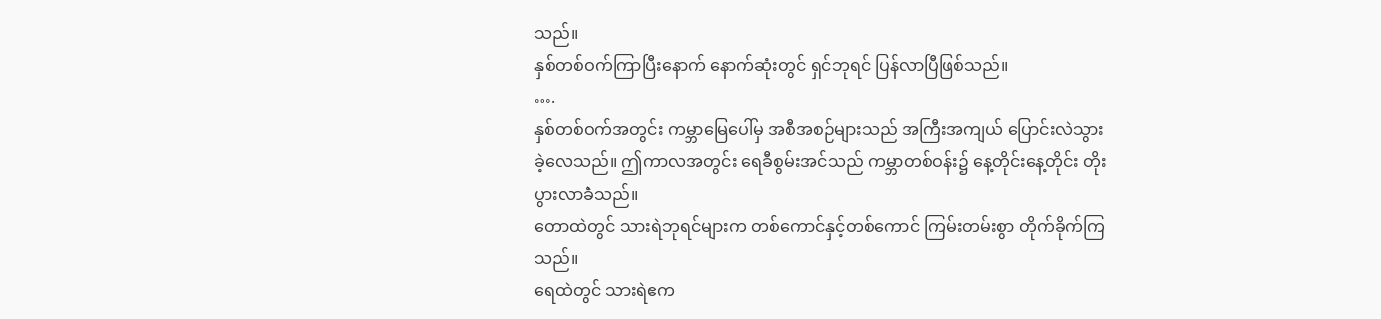သည်။
နှစ်တစ်ဝက်ကြာပြီးနောက် နောက်ဆုံးတွင် ရှင်ဘုရင် ပြန်လာပြီဖြစ်သည်။
….
နှစ်တစ်ဝက်အတွင်း ကမ္ဘာမြေပေါ်မှ အစီအစဉ်များသည် အကြီးအကျယ် ပြောင်းလဲသွားခဲ့လေသည်။ ဤကာလအတွင်း ရေခီစွမ်းအင်သည် ကမ္ဘာတစ်ဝန်း၌ နေ့တိုင်းနေ့တိုင်း တိုးပွားလာခဲံသည်။
တောထဲတွင် သားရဲဘုရင်များက တစ်ကောင်နှင့်တစ်ကောင် ကြမ်းတမ်းစွာ တိုက်ခိုက်ကြသည်။
ရေထဲတွင် သားရဲဧက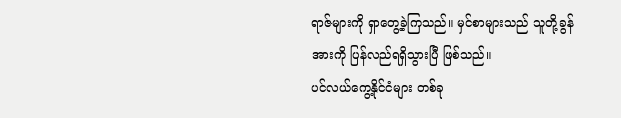ရာဇ်များကို ရှာတွေ့ခဲ့ကြသည်။ မှင်စာများသည် သူတို့ခွန်အားကို ပြန်လည်ရရှိသွားပြီ ဖြစ်သည်။
ပင်လယ်ကွေ့နိုင်ငံများ တစ်ခု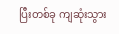ပြီးတစ်ခု ကျဆုံးသွား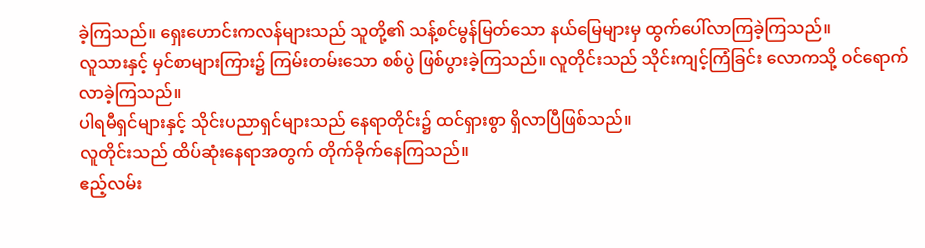ခဲ့ကြသည်။ ရှေးဟောင်းကလန်များသည် သူတို့၏ သန့်စင်မွန်မြတ်သော နယ်မြေများမှ ထွက်ပေါ်လာကြခဲ့ကြသည်။
လူသားနှင့် မှင်စာများကြား၌ ကြမ်းတမ်းသော စစ်ပွဲ ဖြစ်ပွားခဲ့ကြသည်။ လူတိုင်းသည် သိုင်းကျင့်ကြံခြင်း လောကသို့ ဝင်ရောက်လာခဲ့ကြသည်။
ပါရမီရှင်များနှင့် သိုင်းပညာရှင်များသည် နေရာတိုင်း၌ ထင်ရှားစွာ ရှိလာပြီဖြစ်သည်။
လူတိုင်းသည် ထိပ်ဆုံးနေရာအတွက် တိုက်ခိုက်နေကြသည်။
ဧည့်လမ်း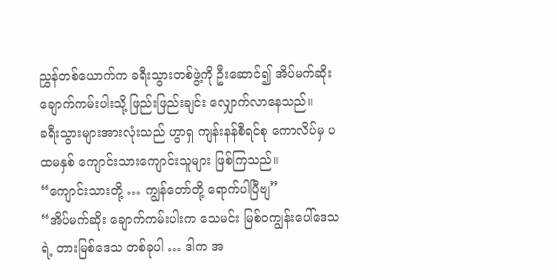ညွှန်တစ်ယောက်က ခရီးသွားတစ်ဖွဲ့ကို ဦးဆောင်၍ အိပ်မက်ဆိုး‌ ချောက်ကမ်းပါးသို့ ဖြည်းဖြည်းချင်း လျှောက်လာနေသည်။
ခရီးသွားများအားလုံးသည် ဟွာရှ ကျန်းနန်စီရင်စု ကောလိပ်မှ ပထမနှစ် ကျောင်းသားကျောင်းသူများ ဖြစ်ကြသည်။
“ကျောင်းသားတို့ … ကျွန်တော်တို့ ရောက်ပါပြီဗျ”
“အိပ်မက်ဆိုး ချောက်ကမ်းပါးက သေမင်း မြစ်ဝကျွန်းပေါ်ဒေသရဲ့ တားမြစ်ဒေသ တစ်ခုပါ … ဒါက အ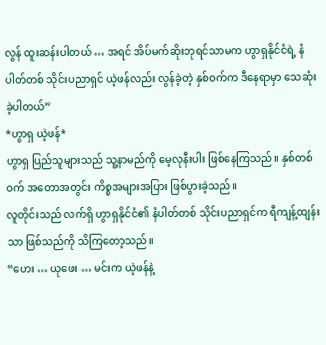လွန် ထူးဆန်းပါတယ် … အရင် အိပ်မက်ဆိုးဘုရင်သာမက ဟွာရှနိုင်ငံရဲ့ နံပါတ်တစ် သိုင်းပညာရှင် ယဲ့ဖန်လည်း လွန်ခဲ့တဲ့ နှစ်ဝက်က ဒီနေရာမှာ သေဆုံးခဲ့ပါတယ်”
*ဟွာရှ ယဲ့ဖန်*
ဟွာရှ ပြည်သူများသည် သူ့နာမည်ကို မေ့လုနီးပါး ဖြစ်နေကြသည်။ နှစ်တစ်ဝက် အတောအတွင်း ကိစ္စအများအပြား ဖြစ်ပွားခဲ့သည်။
လူတိုင်းသည် လက်ရှိ ဟွာရှနိုင်ငံ၏ နံပါတ်တစ် သိုင်းပညာရှင်က ရီကျန့်ထျန်းသာ ဖြစ်သည်ကို သိကြတော့သည်။
“ဟေး … ယုဖေး … မင်းက ယဲ့ဖန်နဲ့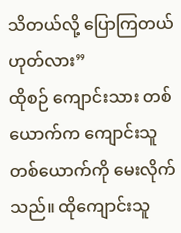သိတယ်လို့ ပြောကြတယ် ဟုတ်လား”
ထိုစဉ် ကျောင်းသား တစ်ယောက်က ကျောင်းသူတစ်ယောက်ကို မေးလိုက်သည်။ ထိုကျောင်းသူ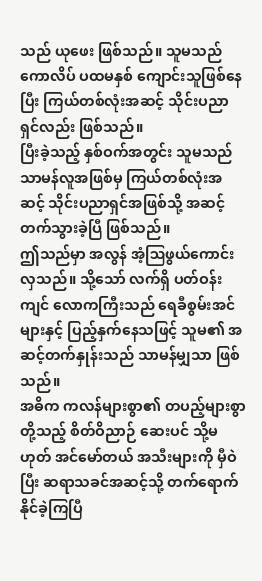သည် ယုဖေး ဖြစ်သည်။ သူမသည် ကောလိပ် ပထမနှစ် ကျောင်းသူဖြစ်နေပြီး ကြယ်တစ်လုံးအဆင့် သိုင်းပညာရှင်လည်း ဖြစ်သည်။
ပြီးခဲ့သည့် နှစ်ဝက်အတွင်း သူမသည် သာမန်လူအဖြစ်မှ ကြယ်တစ်လုံးအဆင့် သိုင်းပညာရှင်အဖြစ်သို့ အဆင့်တက်သွားခဲ့ပြီ ဖြစ်သည်။
ဤသည်မှာ အလွန် အံ့ဩဖွယ်ကောင်းလှသည်။ သို့သော် လက်ရှိ ပတ်ဝန်းကျင် လောကကြီးသည် ရေခီစွမ်းအင်များနှင့် ပြည့်နှက်နေသဖြင့် သူမ၏ အဆင့်တက်နှုန်းသည် သာမန်မျှသာ ဖြစ်သည်။
အဓိက ကလန်များစွာ၏ တပည့်များစွာတို့သည့် စိတ်ဝိညာဉ် ဆေးပင် သို့မဟုတ် အင်မော်တယ် အသီးများကို မှီဝဲပြီး ဆရာသခင်အဆင့်သို့ တက်ရောက်နိုင်ခဲ့ကြပြီ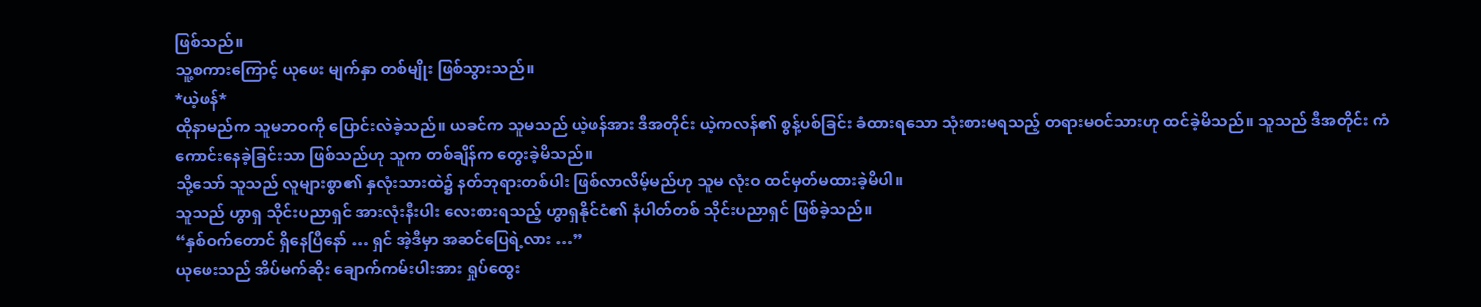ဖြစ်သည်။
သူ့စကားကြောင့် ယုဖေး မျက်နှာ တစ်မျိုး ဖြစ်သွားသည်။
*ယဲ့ဖန်*
ထိုနာမည်က သူမဘဝကို ပြောင်းလဲခဲ့သည်။ ယခင်က သူမသည် ယဲ့ဖန်အား ဒီအတိုင်း ယဲ့ကလန်၏ စွန့်ပစ်ခြင်း ခံထားရသော သုံးစားမရသည့် တရားမဝင်သားဟု ထင်ခဲ့မိသည်။ သူသည် ဒီအတိုင်း ကံကောင်းနေခဲ့ခြင်းသာ ဖြစ်သည်ဟု သူက တစ်ချိန်က တွေးခဲ့မိသည်။
သို့သော် သူသည် လူများစွာ၏ နှလုံးသားထဲ၌ နတ်ဘုရားတစ်ပါး ဖြစ်လာလိမ့်မည်ဟု သူမ လုံးဝ ထင်မှတ်မထားခဲ့မိပါ။
သူသည် ဟွာရှ သိုင်းပညာရှင် အားလုံးနီးပါး လေးစားရသည့် ဟွာရှနိုင်ငံ၏ နံပါတ်တစ် သိုင်းပညာရှင် ဖြစ်ခဲ့သည်။
“နှစ်ဝက်‌တောင် ရှိနေပြီနော် … ရှင် အဲ့ဒီမှာ အဆင်ပြေရဲ့လား …”
ယုဖေးသည် အိပ်မက်ဆိုး ချောက်ကမ်းပါးအား ရှုပ်ထွေး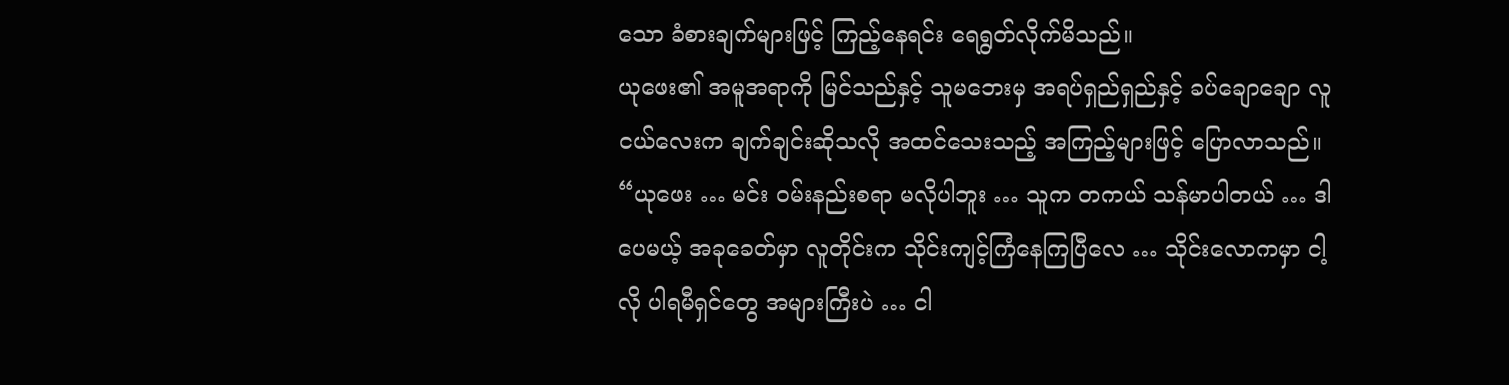သော ခံစားချက်များဖြင့် ကြည့်နေရင်း ရေရွတ်လိုက်မိသည်။
ယုဖေး၏ အမူအရာကို မြင်သည်နှင့် သူမဘေးမှ အရပ်ရှည်ရှည်နှင့် ခပ်ချောချော လူငယ်လေးက ချက်ချင်းဆိုသလို အထင်သေးသည့် အကြည့်များဖြင့် ပြောလာသည်။
“ယုဖေး … မင်း ဝမ်းနည်းစရာ မလိုပါဘူး … သူက တကယ် သန်မာပါတယ် … ဒါပေမယ့် အခုခေတ်မှာ လူတိုင်းက သိုင်းကျင့်ကြံနေကြပြီလေ … သိုင်းလောကမှာ ငါ့လို ပါရမီရှင်တွေ အများကြီးပဲ … ငါ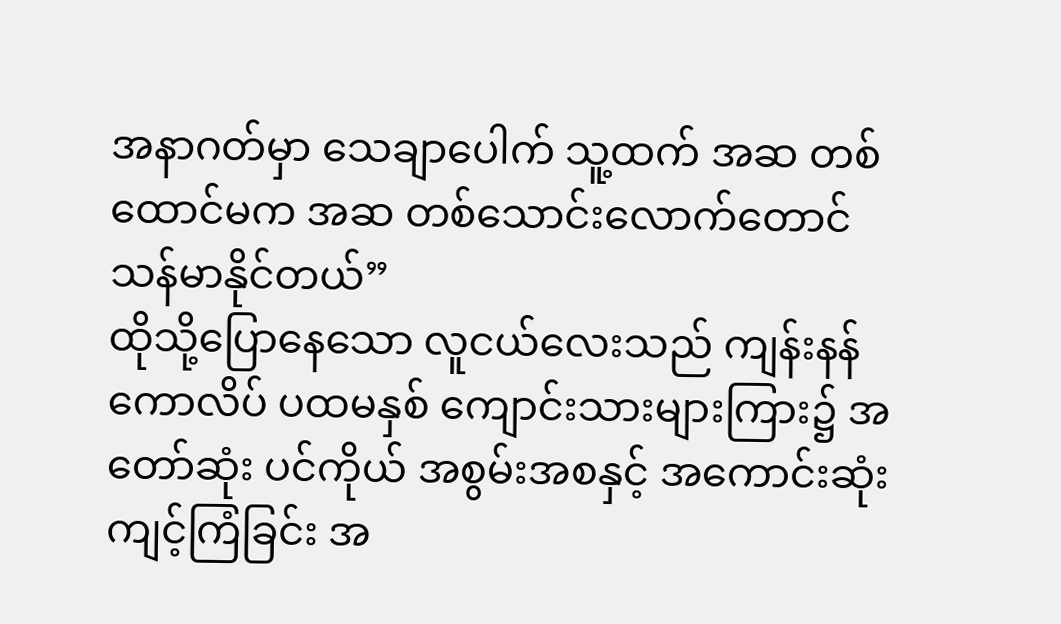အနာဂတ်မှာ သေချာပေါက် သူ့ထက် အဆ တစ်ထောင်မက အဆ တစ်သောင်းလောက်တောင် သန်မာနိုင်တယ်”
ထိုသို့ပြောနေသော လူငယ်လေးသည် ကျန်းနန်ကောလိပ် ပထမနှစ် ကျောင်းသားများကြား၌ အတော်ဆုံး ပင်ကိုယ် အစွမ်းအစနှင့် အကောင်းဆုံး ကျင့်ကြံခြင်း အ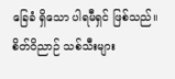ခြေခံ ရှိသော ပါရမီရှင် ဖြစ်သည်။
စိတ်ဝိညာဉ် သစ်သီးများ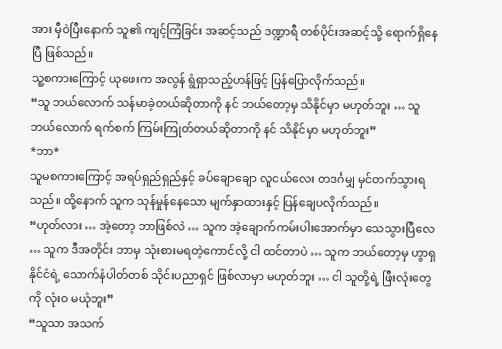အား မှီဝဲပြီးနောက် သူ၏ ကျင့်ကြံခြင်း အဆင့်သည် ဒဏ္ဍာရီ တစ်ပိုင်းအဆင့်သို့ ရောက်ရှိနေပြီ ဖြစ်သည်။
သူ့စကားကြောင့် ယုဖေးက အလွန် ရွံရှာသည့်ဟန်ဖြင့် ပြန်ပြောလိုက်သည်။
“သူ ဘယ်လောက် သန်မာခဲ့တယ်ဆိုတာကို နင် ဘယ်တော့မှ သိနိုင်မှာ မဟုတ်ဘူး … သူ ဘယ်လောက် ရက်စက် ကြမ်းကြုတ်တယ်ဆိုတာကို နင် သိနိုင်မှာ မဟုတ်ဘူး”
*ဘာ*
သူမစကားကြောင့် အရပ်ရှည်ရှည်နှင့် ခပ်ချောချော လူငယ်လေး တဒင်္ဂမျှ မှင်တက်သွားရသည်။ ထို့နောက် သူက သုန်မှုန်နေသော မျက်နှာထားနှင့် ပြန်ချေပလိုက်သည်။
“ဟုတ်လား … အဲ့တော့ ဘာဖြစ်လဲ … သူက အဲ့ချောက်ကမ်းပါးအောက်မှာ သေသွားပြီလေ … သူက ဒီအတိုင်း ဘာမှ သုံးစားမရတဲ့ကောင်လို့ ငါ ထင်တာပဲ … သူက ဘယ်တော့မှ ဟွာရှနိုင်ငံရဲ့ သောက်နံပါတ်တစ် သိုင်းပညာရှင် ဖြစ်လာမှာ မဟုတ်ဘူး … ငါ သူတို့ရဲ့ ဖြီးလုံးတွေကို လုံးဝ မယုံဘူး”
“သူသာ အသက်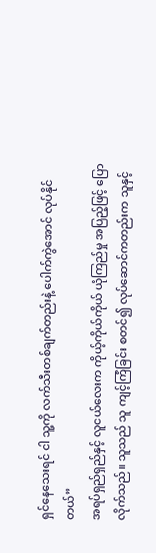ရှင်နေသေးရင် ငါ သူ့ကို လက်သီးတစ်ချက်တည်းနဲ့ ပေါက်ကွဲအောင် လုပ်နိုင်တယ်”
အရပ်ရှည်ရှည်နှင့် လူငယ်လေးက ကိုယ့်ကိုယ်ကိုယ် ယုံကြည်မှု အပြည့်ဖြင့် ပြောလိုက်သည်။ သူသည် သူ ကျင့်ကြံခြင်း စတင်၍ လုပ်ဆောင်ကတည်းက သူနှင့်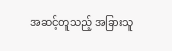အဆင့်တူသည့် အခြားသူ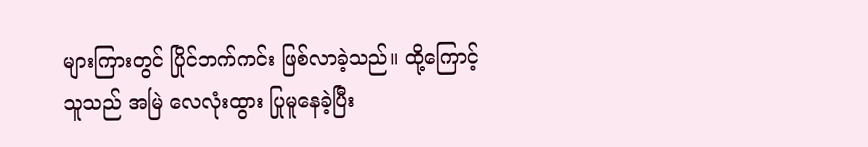များကြားတွင် ပြိုင်ဘက်ကင်း ဖြစ်လာခဲ့သည်။ ထို့ကြောင့် သူသည် အမြဲ လေလုံးထွား ပြုမူနေခဲ့ပြီး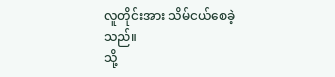လူတိုင်းအား သိမ်ငယ်စေခဲ့သည်။
သို့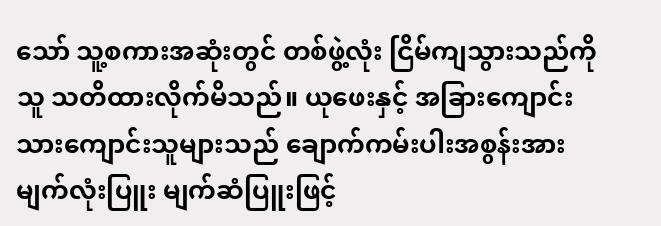သော် သူ့စကားအဆုံးတွင် တစ်ဖွဲ့လုံး ငြိမ်ကျသွားသည်ကို သူ သတိထားလိုက်မိသည်။ ယုဖေးနှင့် အခြားကျောင်းသားကျောင်းသူများသည် ချောက်ကမ်းပါးအစွန်းအား မျက်လုံးပြူး မျက်ဆံပြူးဖြင့်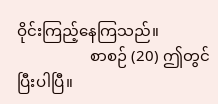ဝိုင်းကြည့်နေကြသည်။
                   စာစဉ် (20) ဤတွင် ပြီးပါပြီ။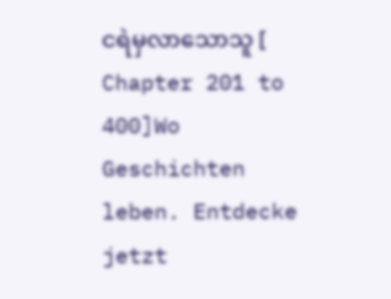ငရဲမှလာသောသူ [ Chapter 201 to 400]Wo Geschichten leben. Entdecke jetzt